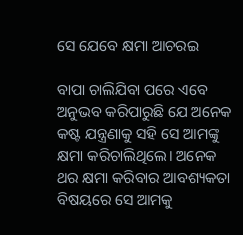ସେ ଯେବେ କ୍ଷମା ଆଚରଇ

ବାପା ଚାଲିଯିବା ପରେ ଏବେ ଅନୁଭବ କରିପାରୁଛି ଯେ ଅନେକ କଷ୍ଟ ଯନ୍ତ୍ରଣାକୁ ସହି ସେ ଆମଙ୍କୁ କ୍ଷମା କରିଚାଲିଥିଲେ। ଅନେକ ଥର କ୍ଷମା କରିବାର ଆବଶ୍ୟକତା ବିଷୟରେ ସେ ଆମକୁ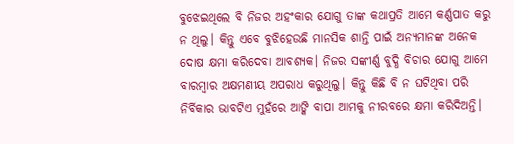ବୁଝେଇଥିଲେ ବି ନିଜର ଅହଂକାର ଯୋଗୁ ତାଙ୍କ କଥାପ୍ରତି ଆମେ କର୍ଣ୍ଣପାତ କରୁ ନ ଥିଲୁ। କିନ୍ତୁ ଏବେ ବୁଝିହେଉଛି ମାନସିକ ଶାନ୍ତି ପାଇଁ ଅନ୍ୟମାନଙ୍କ ଅନେକ ଦୋଷ କ୍ଷମା କରିଦେବା ଆବଶ୍ୟକ। ନିଜର ସଙ୍କୀର୍ଣ୍ଣ ବୁଦ୍ଧି ବିଚାର ଯୋଗୁ ଆମେ ବାରମ୍ବାର ଅକ୍ଷମଣୀୟ ଅପରାଧ କରୁଥିଲୁ। କିନ୍ତୁ କିଛି ବି ନ ଘଟିଥିବା ପରି ନିର୍ବିକାର ଭାବଟିଏ ମୁହଁରେ ଆଙ୍କି ବାପା ଆମକୁ ନୀରବରେ କ୍ଷମା କରିଦିଅନ୍ତି।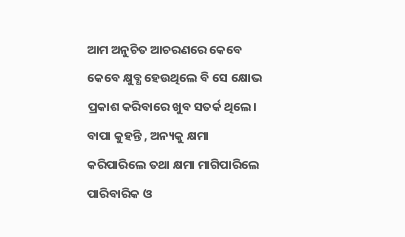ଆମ ଅନୁଚିତ ଆଚରଣରେ କେବେ କେବେ କ୍ଷୁବ୍ଧ ହେଉଥିଲେ ବି ସେ କ୍ଷୋଭ ପ୍ରକାଶ କରିବାରେ ଖୁବ ସତର୍କ ଥିଲେ। ବାପା କୁହନ୍ତି , ଅନ୍ୟକୁ କ୍ଷମା କରିପାରିଲେ ତଥା କ୍ଷମା ମାଗିପାରିଲେ ପାରିବାରିକ ଓ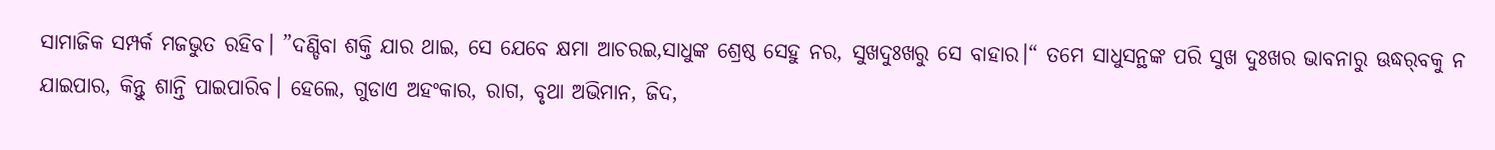ସାମାଜିକ ସମ୍ପର୍କ ମଜଭୁତ ରହିବ। ”ଦଣ୍ଡିବା ଶକ୍ତି ଯାର ଥାଇ, ସେ ଯେବେ କ୍ଷମା ଆଚରଇ,ସାଧୁଙ୍କ ଶ୍ରେଷ୍ଠ ସେହୁ ନର, ସୁଖଦୁଃଖରୁ ସେ ବାହାର।“ ତମେ ସାଧୁସନ୍ଥଙ୍କ ପରି ସୁଖ ଦୁଃଖର ଭାବନାରୁ ଊଦ୍ଧର୍‌ବକୁ ନ ଯାଇପାର, କିନ୍ତୁ ଶାନ୍ତି ପାଇପାରିବ। ହେଲେ, ଗୁଡାଏ ଅହଂକାର, ରାଗ, ବୃଥା ଅଭିମାନ, ଜିଦ,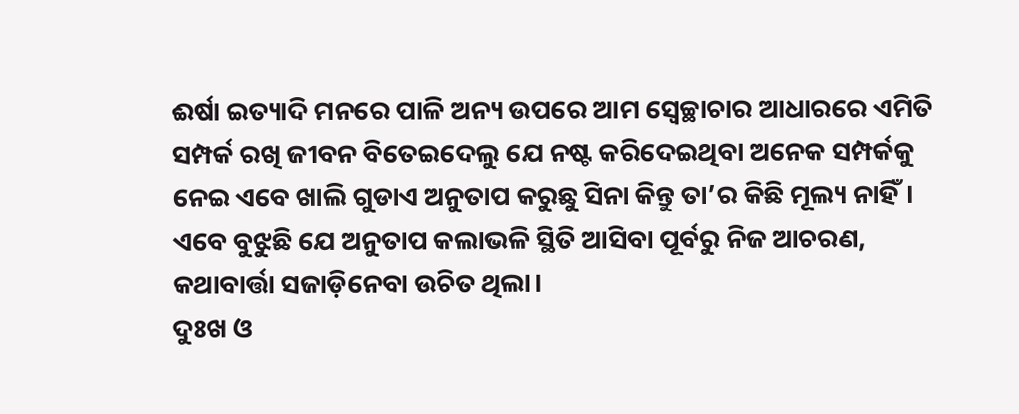ଈର୍ଷା ଇତ୍ୟାଦି ମନରେ ପାଳି ଅନ୍ୟ ଉପରେ ଆମ ସ୍ବେଚ୍ଛାଚାର ଆଧାରରେ ଏମିତି ସମ୍ପର୍କ ରଖି ଜୀବନ ବିତେଇଦେଲୁ ଯେ ନଷ୍ଟ କରିଦେଇଥିବା ଅନେକ ସମ୍ପର୍କକୁ ନେଇ ଏବେ ଖାଲି ଗୁଡାଏ ଅନୁତାପ କରୁଛୁ ସିନା କିନ୍ତୁ ତା’ର କିଛି ମୂଲ୍ୟ ନାହିଁ। ଏବେ ବୁଝୁଛି ଯେ ଅନୁତାପ କଲାଭଳି ସ୍ଥିତି ଆସିବା ପୂର୍ବରୁ ନିଜ ଆଚରଣ, କଥାବାର୍ତ୍ତା ସଜାଡ଼ିନେବା ଉଚିତ ଥିଲା।
ଦୁଃଖ ଓ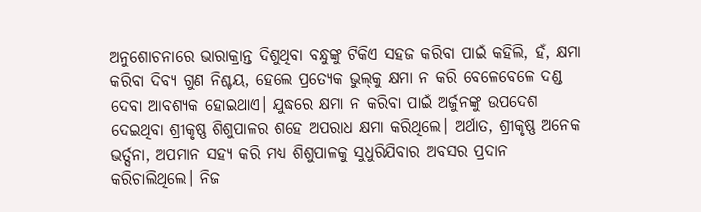ଅନୁଶୋଚନାରେ ଭାରାକ୍ରାନ୍ତ ଦିଶୁଥିବା ବନ୍ଧୁଙ୍କୁ ଟିକିଏ ସହଜ କରିବା ପାଇଁ କହିଲି, ହଁ, କ୍ଷମା କରିବା ଦିବ୍ୟ ଗୁଣ ନିଶ୍ଚୟ, ହେଲେ ପ୍ରତ୍ୟେକ ଭୁଲ୍‌କୁ କ୍ଷମା ନ କରି ବେଳେବେଳେ ଦଣ୍ଡ ଦେବା ଆବଶ୍ୟକ ହୋଇଥାଏ। ଯୁଦ୍ଧରେ କ୍ଷମା ନ କରିବା ପାଇଁ ଅର୍ଜୁନଙ୍କୁ ଉପଦେଶ ଦେଇଥିବା ଶ୍ରୀକୃଷ୍ଣ ଶିଶୁପାଳର ଶହେ ଅପରାଧ କ୍ଷମା କରିଥିଲେ। ଅର୍ଥାତ, ଶ୍ରୀକୃଷ୍ଣ ଅନେକ ଭର୍ତ୍ସନା, ଅପମାନ ସହ୍ୟ କରି ମଧ୍ୟ ଶିଶୁପାଳକୁ ସୁଧୁରିଯିବାର ଅବସର ପ୍ରଦାନ କରିଚାଲିଥିଲେ। ନିଜ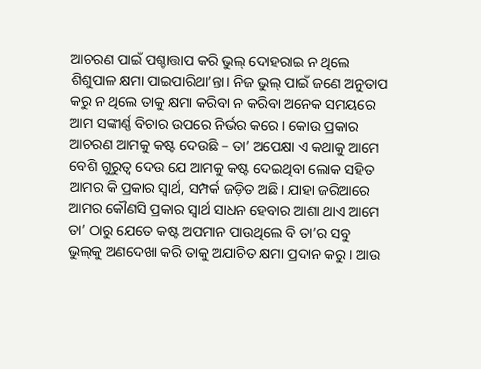ଆଚରଣ ପାଇଁ ପଶ୍ଚାତ୍ତାପ କରି ଭୁଲ୍‌ ଦୋହରାଇ ନ ଥିଲେ ଶିଶୁପାଳ କ୍ଷମା ପାଇପାରିଥା’ନ୍ତା। ନିଜ ଭୁଲ୍‌ ପାଇଁ ଜଣେ ଅନୁତାପ କରୁ ନ ଥିଲେ ତାକୁ କ୍ଷମା କରିବା ନ କରିବା ଅନେକ ସମୟରେ ଆମ ସଙ୍କୀର୍ଣ୍ଣ ବିଚାର ଉପରେ ନିର୍ଭର କରେ। କୋଉ ପ୍ରକାର ଆଚରଣ ଆମକୁ କଷ୍ଟ ଦେଉଛି – ତା’ ଅପେକ୍ଷା ଏ କଥାକୁ ଆମେ ବେଶି ଗୁରୁତ୍ୱ ଦେଉ ଯେ ଆମକୁ କଷ୍ଟ ଦେଇଥିବା ଲୋକ ସହିତ ଆମର କି ପ୍ରକାର ସ୍ବାର୍ଥ, ସମ୍ପର୍କ ଜଡ଼ିତ ଅଛି। ଯାହା ଜରିଆରେ ଆମର କୌଣସି ପ୍ରକାର ସ୍ବାର୍ଥ ସାଧନ ହେବାର ଆଶା ଥାଏ ଆମେ ତା’ ଠାରୁ ଯେତେ କଷ୍ଟ ଅପମାନ ପାଉଥିଲେ ବି ତା’ର ସବୁ ଭୁଲ୍‌କୁ ଅଣଦେଖା କରି ତାକୁ ଅଯାଚିତ କ୍ଷମା ପ୍ରଦାନ କରୁ। ଆଉ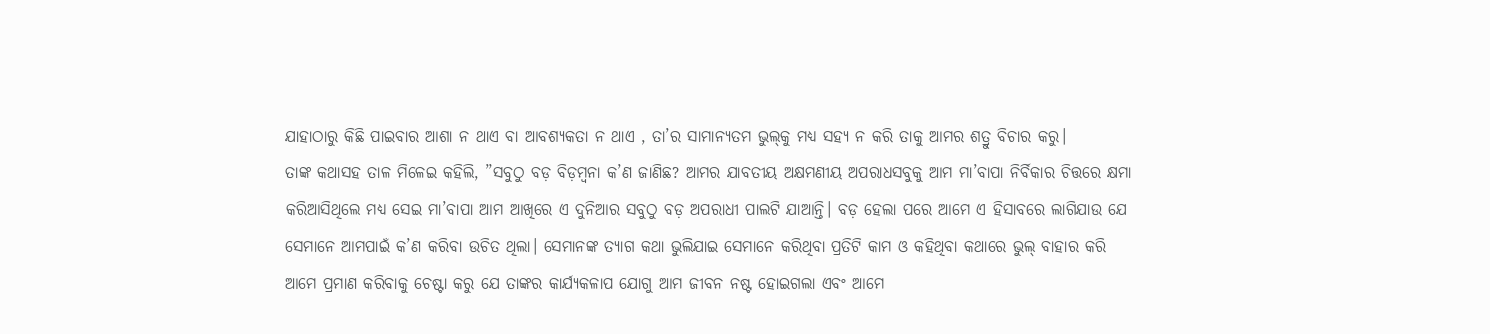ଯାହାଠାରୁ କିଛି ପାଇବାର ଆଶା ନ ଥାଏ ବା ଆବଶ୍ୟକତା ନ ଥାଏ , ତା’ର ସାମାନ୍ୟତମ ଭୁଲ୍‌କୁ ମଧ୍ୟ ସହ୍ୟ ନ କରି ତାକୁ ଆମର ଶତ୍ରୁ ବିଚାର କରୁ।
ତାଙ୍କ କଥାସହ ତାଳ ମିଳେଇ କହିଲି, ”ସବୁଠୁ ବଡ଼ ବିଡ଼ମ୍ବନା କ’ଣ ଜାଣିଛ? ଆମର ଯାବତୀୟ ଅକ୍ଷମଣୀୟ ଅପରାଧସବୁକୁ ଆମ ମା’ବାପା ନିର୍ବିକାର ଚିତ୍ତରେ କ୍ଷମା କରିଆସିଥିଲେ ମଧ୍ୟ ସେଇ ମା’ବାପା ଆମ ଆଖିରେ ଏ ଦୁନିଆର ସବୁଠୁ ବଡ଼ ଅପରାଧୀ ପାଲଟି ଯାଆନ୍ତି। ବଡ଼ ହେଲା ପରେ ଆମେ ଏ ହିସାବରେ ଲାଗିଯାଉ ଯେ ସେମାନେ ଆମପାଇଁ କ’ଣ କରିବା ଉଚିତ ଥିଲା। ସେମାନଙ୍କ ତ୍ୟାଗ କଥା ଭୁଲିଯାଇ ସେମାନେ କରିଥିବା ପ୍ରତିଟି କାମ ଓ କହିଥିବା କଥାରେ ଭୁଲ୍‌ ବାହାର କରି ଆମେ ପ୍ରମାଣ କରିବାକୁ ଚେଷ୍ଟା କରୁ ଯେ ତାଙ୍କର କାର୍ଯ୍ୟକଳାପ ଯୋଗୁ ଆମ ଜୀବନ ନଷ୍ଟ ହୋଇଗଲା ଏବଂ ଆମେ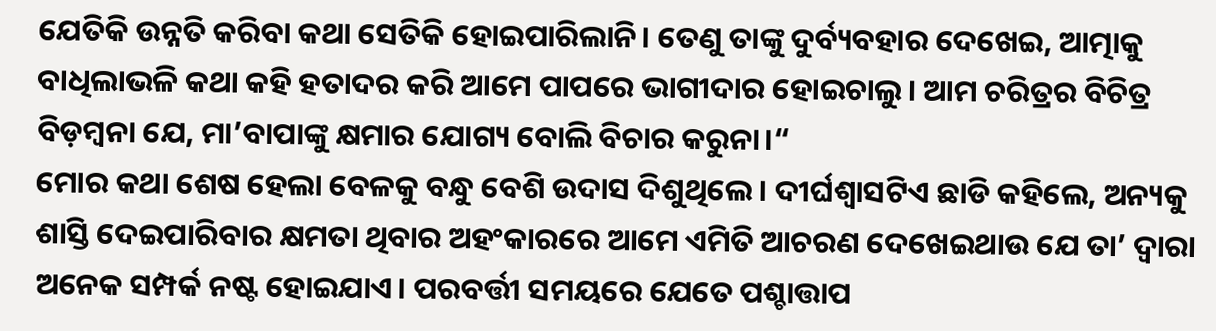ଯେତିକି ଉନ୍ନତି କରିବା କଥା ସେତିକି ହୋଇପାରିଲାନି। ତେଣୁ ତାଙ୍କୁ ଦୁର୍ବ୍ୟବହାର ଦେଖେଇ, ଆତ୍ମାକୁ ବାଧିଲାଭଳି କଥା କହି ହତାଦର କରି ଆମେ ପାପରେ ଭାଗୀଦାର ହୋଇଚାଲୁ। ଆମ ଚରିତ୍ରର ବିଚିତ୍ର ବିଡ଼ମ୍ବନା ଯେ, ମା’ବାପାଙ୍କୁ କ୍ଷମାର ଯୋଗ୍ୟ ବୋଲି ବିଚାର କରୁନା।“
ମୋର କଥା ଶେଷ ହେଲା ବେଳକୁ ବନ୍ଧୁ ବେଶି ଉଦାସ ଦିଶୁଥିଲେ। ଦୀର୍ଘଶ୍ବାସଟିଏ ଛାଡି କହିଲେ, ଅନ୍ୟକୁ ଶାସ୍ତି ଦେଇପାରିବାର କ୍ଷମତା ଥିବାର ଅହଂକାରରେ ଆମେ ଏମିତି ଆଚରଣ ଦେଖେଇଥାଉ ଯେ ତା’ ଦ୍ବାରା ଅନେକ ସମ୍ପର୍କ ନଷ୍ଟ ହୋଇଯାଏ। ପରବର୍ତ୍ତୀ ସମୟରେ ଯେତେ ପଶ୍ଚାତ୍ତାପ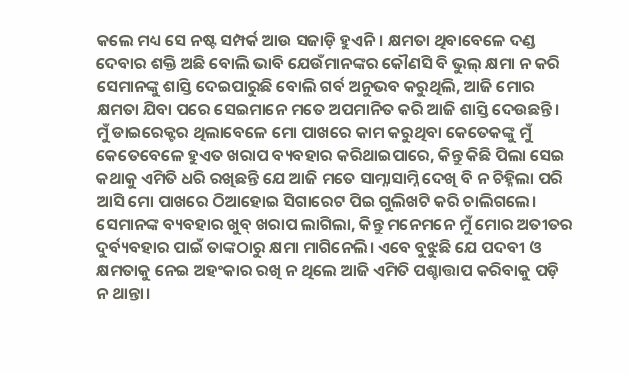କଲେ ମଧ୍ୟ ସେ ନଷ୍ଟ ସମ୍ପର୍କ ଆଉ ସଜାଡ଼ି ହୁଏନି। କ୍ଷମତା ଥିବାବେଳେ ଦଣ୍ଡ ଦେବାର ଶକ୍ତି ଅଛି ବୋଲି ଭାବି ଯେଉଁମାନଙ୍କର କୌଣସି ବି ଭୁଲ୍‌ କ୍ଷମା ନ କରି ସେମାନଙ୍କୁ ଶାସ୍ତି ଦେଇପାରୁଛି ବୋଲି ଗର୍ବ ଅନୁଭବ କରୁଥିଲି, ଆଜି ମୋର କ୍ଷମତା ଯିବା ପରେ ସେଇମାନେ ମତେ ଅପମାନିତ କରି ଆଜି ଶାସ୍ତି ଦେଉଛନ୍ତି। ମୁଁ ଡାଇରେକ୍ଟର ଥିଲାବେଳେ ମୋ ପାଖରେ କାମ କରୁଥିବା କେତେକଙ୍କୁ ମୁଁ କେତେବେଳେ ହୁଏତ ଖରାପ ବ୍ୟବହାର କରିଥାଇପାରେ, କିନ୍ତୁ କିଛି ପିଲା ସେଇ କଥାକୁ ଏମିତି ଧରି ରଖିଛନ୍ତି ଯେ ଆଜି ମତେ ସାମ୍ନାସାମ୍ନି ଦେଖି ବି ନ ଚିହ୍ନିଲା ପରି ଆସି ମୋ ପାଖରେ ଠିଆହୋଇ ସିଗାରେଟ ପିଇ ଗୁଲିଖଟି କରି ଚାଲିଗଲେ। ସେମାନଙ୍କ ବ୍ୟବହାର ଖୁବ୍‌ ଖରାପ ଲାଗିଲା, କିନ୍ତୁ ମନେମନେ ମୁଁ ମୋର ଅତୀତର ଦୁର୍ବ୍ୟବହାର ପାଇଁ ତାଙ୍କଠାରୁ କ୍ଷମା ମାଗିନେଲି। ଏବେ ବୁଝୁଛି ଯେ ପଦବୀ ଓ କ୍ଷମତାକୁ ନେଇ ଅହଂକାର ରଖି ନ ଥିଲେ ଆଜି ଏମିତି ପଶ୍ଚାତ୍ତାପ କରିବାକୁ ପଡ଼ି ନ ଥାନ୍ତା।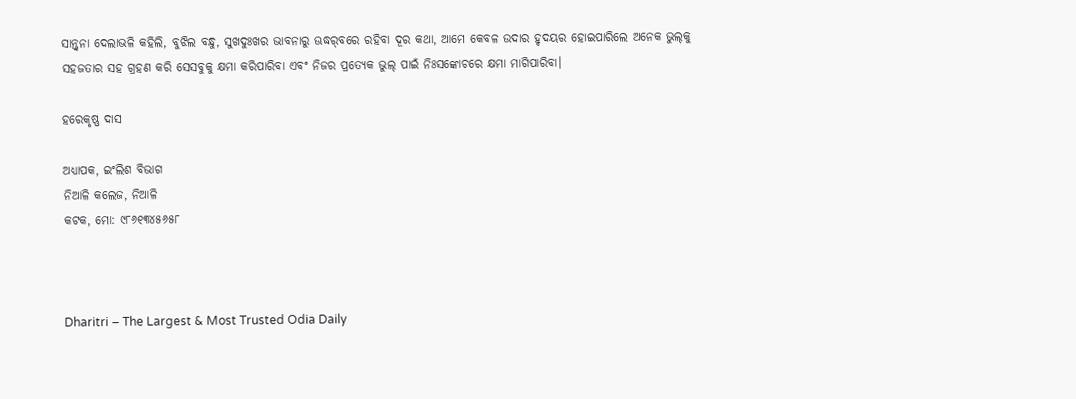ସାନ୍ତ୍ବନା ଦେଲାଭଳି କହିଲି, ବୁଝିଲ ବନ୍ଧୁ, ସୁଖଦୁଃଖର ଭାବନାରୁ ଊଦ୍ଧର୍‌ବରେ ରହିବା ଦୂର କଥା, ଆମେ କେବଳ ଉଦାର ହୃଦୟର ହୋଇପାରିଲେ ଅନେକ ଭୁଲ୍‌କୁ ସହଜତାର ସହ ଗ୍ରହଣ କରି ସେସବୁକୁ କ୍ଷମା କରିପାରିବା ଏବଂ ନିଜର ପ୍ରତ୍ୟେକ ଭୁଲ୍‌ ପାଇଁ ନିଃସଙ୍କୋଚରେ କ୍ଷମା ମାଗିପାରିବା।

ହରେକୃଷ୍ଣ ଦାସ

ଅଧ୍ୟାପକ, ଇଂଲିଶ ବିଭାଗ
ନିଆଳି କଲେଜ, ନିଆଳି
କଟକ, ମୋ: ୯୮୬୧୩୪୫୬୫୮



Dharitri – The Largest & Most Trusted Odia Daily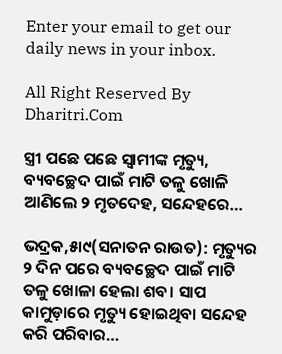Enter your email to get our daily news in your inbox.

All Right Reserved By Dharitri.Com

ସ୍ତ୍ରୀ ପଛେ ପଛେ ସ୍ବାମୀଙ୍କ ମୃତ୍ୟୁ, ବ୍ୟବଚ୍ଛେଦ ପାଇଁ ମାଟି ତଳୁ ଖୋଳି ଆଣିଲେ ୨ ମୃତଦେହ, ସନ୍ଦେହରେ…

ଭଦ୍ରକ,୫ା୯(ସନାତନ ରାଉତ): ମୃତ୍ୟୁର ୨ ଦିନ ପରେ ବ୍ୟବଚ୍ଛେଦ ପାଇଁ ମାଟି ତଳୁ ଖୋଳା ହେଲା ଶବ। ସାପ କାମୁଡ଼ାରେ ମୃତ୍ୟୁ ହୋଇଥିବା ସନ୍ଦେହ କରି ପରିବାର…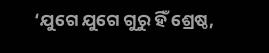‘ଯୁଗେ ଯୁଗେ ଗୁରୁ ହିଁ ଶ୍ରେଷ୍ଠ,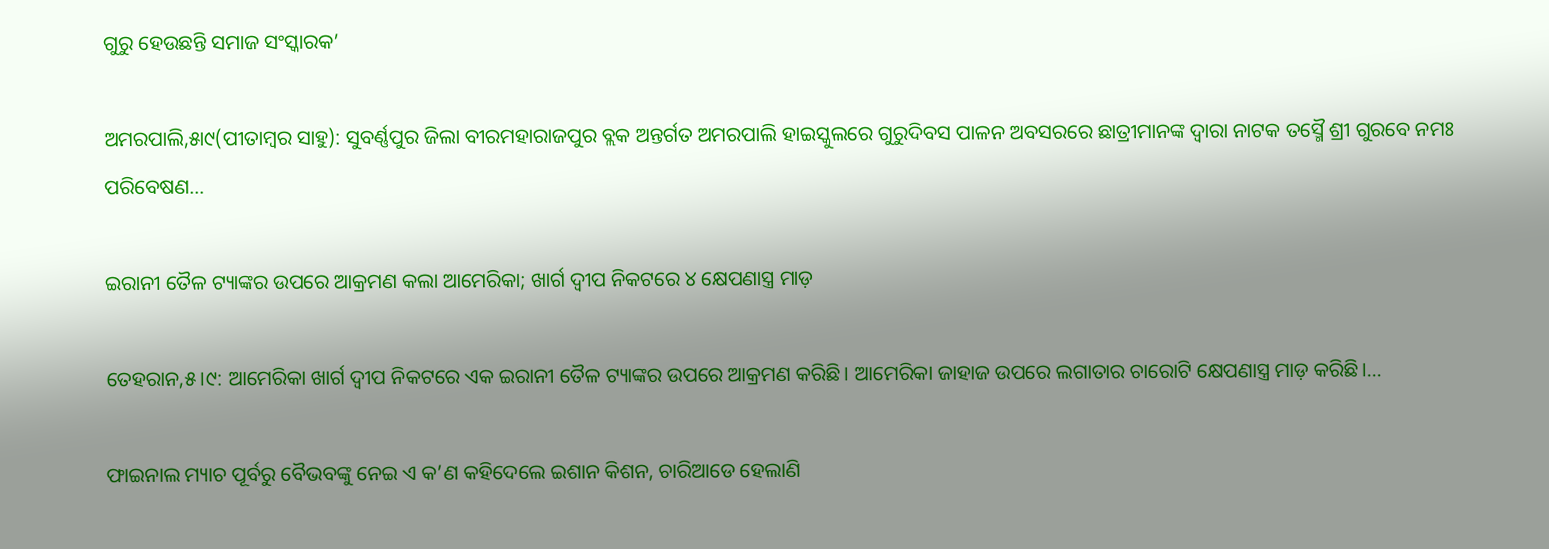ଗୁରୁ ହେଉଛନ୍ତି ସମାଜ ସଂସ୍କାରକ’

ଅମରପାଲି,୫ା୯(ପୀତାମ୍ବର ସାହୁ): ସୁବର୍ଣ୍ଣପୁର ଜିଲା ବୀରମହାରାଜପୁର ବ୍ଲକ ଅନ୍ତର୍ଗତ ଅମରପାଲି ହାଇସ୍କୁଲରେ ଗୁରୁଦିବସ ପାଳନ ଅବସରରେ ଛାତ୍ରୀମାନଙ୍କ ଦ୍ୱାରା ନାଟକ ତସ୍ମୈ ଶ୍ରୀ ଗୁରବେ ନମଃ ପରିବେଷଣ…

ଇରାନୀ ତୈଳ ଟ୍ୟାଙ୍କର ଉପରେ ଆକ୍ରମଣ କଲା ଆମେରିକା; ଖାର୍ଗ ଦ୍ୱୀପ ନିକଟରେ ୪ କ୍ଷେପଣାସ୍ତ୍ର ମାଡ଼

ତେହରାନ,୫।୯: ଆମେରିକା ଖାର୍ଗ ଦ୍ୱୀପ ନିକଟରେ ଏକ ଇରାନୀ ତୈଳ ଟ୍ୟାଙ୍କର ଉପରେ ଆକ୍ରମଣ କରିଛି। ଆମେରିକା ଜାହାଜ ଉପରେ ଲଗାତାର ଚାରୋଟି କ୍ଷେପଣାସ୍ତ୍ର ମାଡ଼ କରିଛି।…

ଫାଇନାଲ ମ୍ୟାଚ ପୂର୍ବରୁ ବୈଭବଙ୍କୁ ନେଇ ଏ କ’ଣ କହିଦେଲେ ଇଶାନ କିଶନ, ଚାରିଆଡେ ହେଲାଣି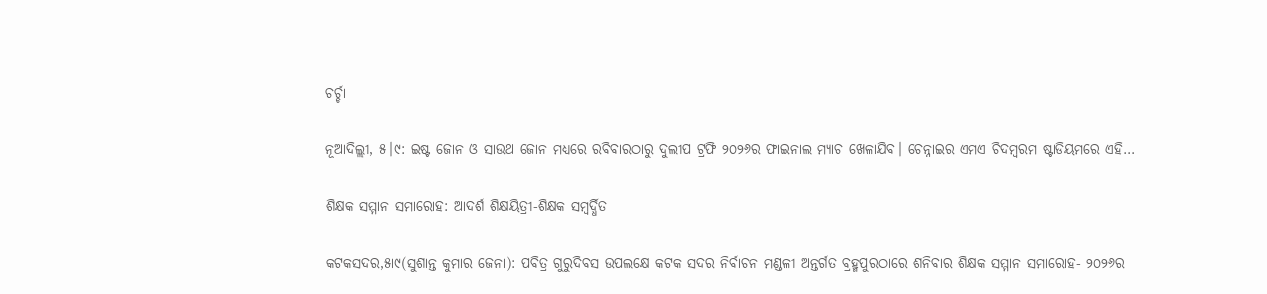ଚର୍ଚ୍ଚା

ନୂଆଦିଲ୍ଲୀ, ୫।୯: ଇଷ୍ଟ ଜୋନ ଓ ସାଉଥ ଜୋନ ମଧ୍ୟରେ ରବିବାରଠାରୁ ଦୁଲୀପ ଟ୍ରଫି ୨୦୨୬ର ଫାଇନାଲ ମ୍ୟାଚ ଖେଳାଯିବ। ଚେନ୍ନାଇର ଏମଏ ଚିଦମ୍ବରମ ଷ୍ଟାଡିୟମରେ ଏହି…

ଶିକ୍ଷକ ସମ୍ମାନ ସମାରୋହ: ଆଦର୍ଶ ଶିକ୍ଷୟିତ୍ରୀ-ଶିକ୍ଷକ ସମ୍ବର୍ଦ୍ଧିତ

କଟକସଦର,୫ା୯(ସୁଶାନ୍ତ କୁମାର ଜେନା): ପବିତ୍ର ଗୁରୁଦିବସ ଉପଲକ୍ଷେ କଟକ ସଦର ନିର୍ବାଚନ ମଣ୍ଡଳୀ ଅନ୍ତର୍ଗତ ବ୍ରହ୍ମପୁରଠାରେ ଶନିବାର ଶିକ୍ଷକ ସମ୍ମାନ ସମାରୋହ- ୨୦୨୬ର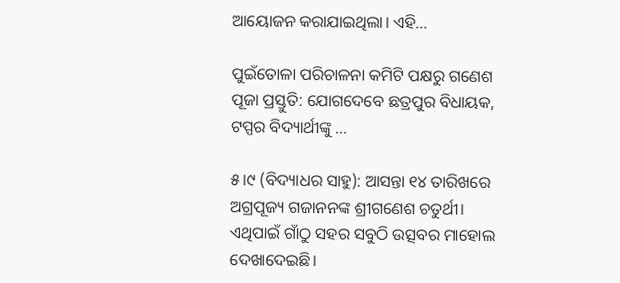ଆୟୋଜନ କରାଯାଇଥିଲା। ଏହି…

ପୁଇଁତୋଳା ପରିଚାଳନା କମିଟି ପକ୍ଷରୁ ଗଣେଶ ପୂଜା ପ୍ରସ୍ତୁତି: ଯୋଗଦେବେ ଛତ୍ରପୁର ବିଧାୟକ, ଟପ୍ପର ବିଦ୍ୟାର୍ଥୀଙ୍କୁ …

୫।୯ (ବିଦ୍ୟାଧର ସାହୁ): ଆସନ୍ତା ୧୪ ତାରିଖରେ ଅଗ୍ରପୂଜ୍ୟ ଗଜାନନଙ୍କ ଶ୍ରୀଗଣେଶ ଚତୁର୍ଥୀ। ଏଥିପାଇଁ ଗାଁଠୁ ସହର ସବୁଠି ଉତ୍ସବର ମାହୋଲ ଦେଖାଦେଇଛି।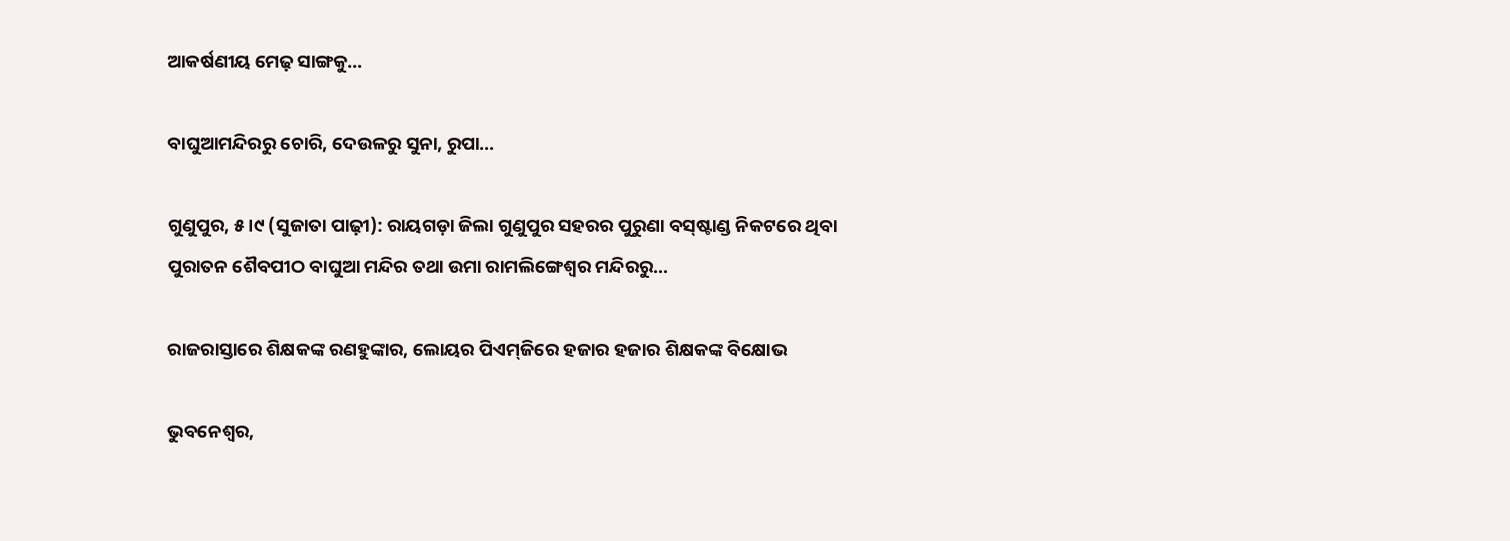ଆକର୍ଷଣୀୟ ମେଢ଼ ସାଙ୍ଗକୁ…

ବାଘୁଆମନ୍ଦିରରୁ ଚୋରି, ଦେଉଳରୁ ସୁନା, ରୁପା…

ଗୁଣୁପୁର, ୫।୯ (ସୁଜାତା ପାଢ଼ୀ): ରାୟଗଡ଼ା ଜିଲା ଗୁଣୁପୁର ସହରର ପୁରୁଣା ବସ୍‌ଷ୍ଟାଣ୍ଡ ନିକଟରେ ଥିବା ପୁରାତନ ଶୈବପୀଠ ବାଘୁଆ ମନ୍ଦିର ତଥା ଉମା ରାମଲିଙ୍ଗେଶ୍ୱର ମନ୍ଦିରରୁ…

ରାଜରାସ୍ତାରେ ଶିକ୍ଷକଙ୍କ ରଣହୁଙ୍କାର, ଲୋୟର ପିଏମ୍‌ଜିରେ ହଜାର ହଜାର ଶିକ୍ଷକଙ୍କ ବିକ୍ଷୋଭ

ଭୁବନେଶ୍ୱର,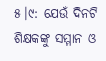୫।୯: ଯେଉଁ ଦିନଟି ଶିକ୍ଷକଙ୍କୁ ସମ୍ମାନ ଓ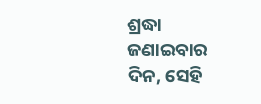ଶ୍ରଦ୍ଧା ଜଣାଇବାର ଦିନ, ସେହି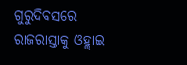ଗୁରୁଦିବସରେ ରାଜରାସ୍ତାକୁ ଓହ୍ଲାଇ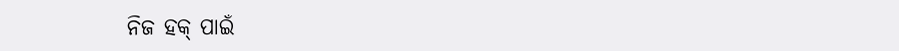ନିଜ ହକ୍‌ ପାଇଁ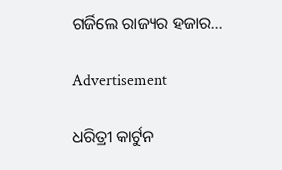ଗର୍ଜିଲେ ରାଜ୍ୟର ହଜାର…

Advertisement

ଧରିତ୍ରୀ କାର୍ଟୁନ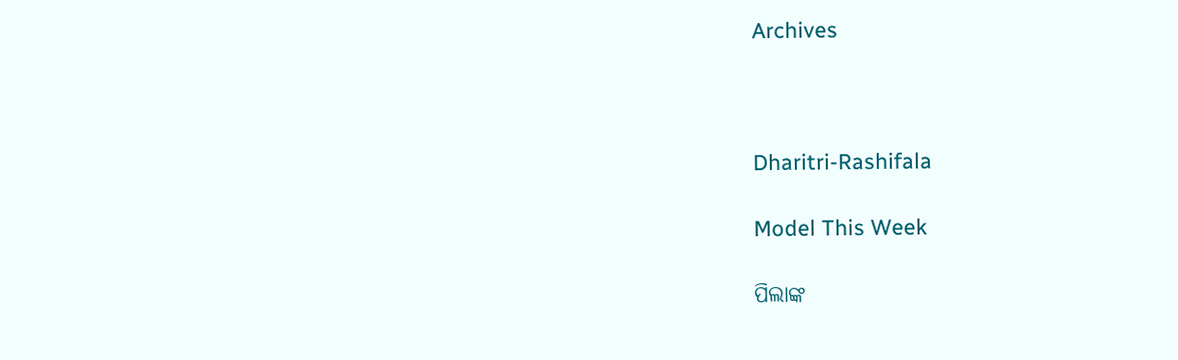Archives



Dharitri-Rashifala

Model This Week

ପିଲାଙ୍କ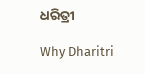ଧରିତ୍ରୀ

Why Dharitri